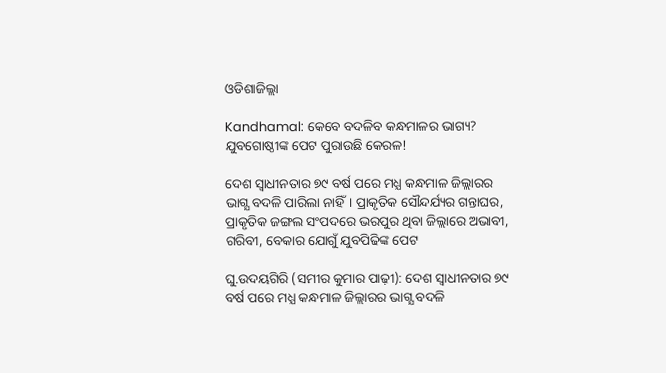ଓଡିଶାଜିଲ୍ଲା

Kandhamal: କେବେ ବଦଳିବ କନ୍ଧମାଳର ଭାଗ୍ୟ? ଯୁବଗୋଷ୍ଠୀଙ୍କ ପେଟ ପୁରାଉଛି କେରଳ!

ଦେଶ ସ୍ୱାଧୀନତାର ୭୯ ବର୍ଷ ପରେ ମଧ୍ଯ କନ୍ଧମାଳ ଜିଲ୍ଲାରର ଭାଗ୍ଯ ବଦଳି ପାରିଲା ନାହିଁ। ପ୍ରାକୃତିକ ସୌନ୍ଦର୍ଯ୍ୟର ଗନ୍ତାଘର, ପ୍ରାକୃତିକ ଜଙ୍ଗଲ ସଂପଦରେ ଭରପୁର ଥିବା ଜିଲ୍ଲାରେ ଅଭାବୀ, ଗରିବୀ, ବେକାର ଯୋଗୁଁ ଯୁବପିଢିଙ୍କ ପେଟ

ଘୁ.ଉଦୟଗିରି (ସମୀର କୁମାର ପାଢ଼ୀ): ଦେଶ ସ୍ୱାଧୀନତାର ୭୯ ବର୍ଷ ପରେ ମଧ୍ଯ କନ୍ଧମାଳ ଜିଲ୍ଲାରର ଭାଗ୍ଯ ବଦଳି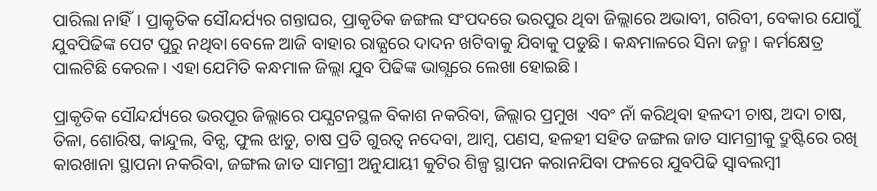ପାରିଲା ନାହିଁ। ପ୍ରାକୃତିକ ସୌନ୍ଦର୍ଯ୍ୟର ଗନ୍ତାଘର, ପ୍ରାକୃତିକ ଜଙ୍ଗଲ ସଂପଦରେ ଭରପୁର ଥିବା ଜିଲ୍ଲାରେ ଅଭାବୀ, ଗରିବୀ, ବେକାର ଯୋଗୁଁ ଯୁବପିଢିଙ୍କ ପେଟ ପୁରୁ ନଥିବା ବେଳେ ଆଜି ବାହାର ରାଜ୍ଯରେ ଦାଦନ ଖଟିବାକୁ ଯିବାକୁ ପଡୁଛି। କନ୍ଧମାଳରେ ସିନା ଜନ୍ମ। କର୍ମକ୍ଷେତ୍ର ପାଲଟିଛି କେରଳ। ଏହା ଯେମିତି କନ୍ଧମାଳ ଜିଲ୍ଲା ଯୁବ ପିଢିଙ୍କ ଭାଗ୍ଯରେ ଲେଖା ହୋଇଛି।

ପ୍ରାକୃତିକ ସୌନ୍ଦର୍ଯ୍ୟରେ ଭରପୂର ଜିଲ୍ଲାରେ ପଯ୍ଯଟନସ୍ଥଳ ବିକାଶ ନକରିବା, ଜିଲ୍ଲାର ପ୍ରମୁଖ  ଏବଂ ନାଁ କରିଥିବା ହଳଦୀ ଚାଷ, ଅଦା ଚାଷ, ତିଳା, ଶୋରିଷ, କାନ୍ଦୁଲ, ବିନ୍ସ, ଫୁଲ ଝାଡୁ, ଚାଷ ପ୍ରତି ଗୁରତ୍ୱ ନଦେବା, ଆମ୍ବ, ପଣସ, ହଳହୀ ସହିତ ଜଙ୍ଗଲ ଜାତ ସାମଗ୍ରୀକୁ ଦ୍ରୁଷ୍ଟିରେ ରଖି କାରଖାନା ସ୍ଥାପନା ନକରିବା, ଜଙ୍ଗଲ ଜାତ ସାମଗ୍ରୀ ଅନୁଯାୟୀ କୁଟିର ଶିଳ୍ପ ସ୍ଥାପନ କରାନଯିବା ଫଳରେ ଯୁବପିଢି ସ୍ୱାବଲମ୍ବୀ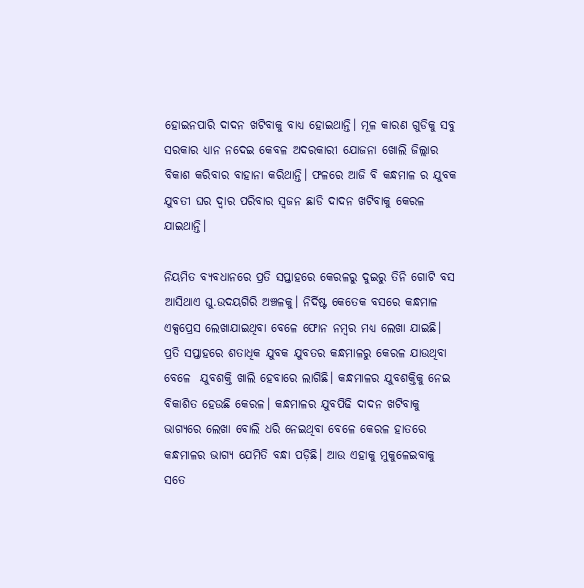ହୋଇନପାରି ଦାଦନ ଖଟିବାକୁ ବାଧ୍ଯ ହୋଇଥାନ୍ତି। ମୂଳ କାରଣ ଗୁଡିକୁ ସବୁ ସରକାର ଧ୍ଯାନ ନଦେଇ କେବଳ ଅଦରକାରୀ ଯୋଜନା ଖୋଲି ଜିଲ୍ଲାର ବିକାଶ କରିବାର ବାହାନା କରିଥାନ୍ତି। ଫଳରେ ଆଜି ବି କନ୍ଧମାଳ ର ଯୁବକ ଯୁବତୀ ଘର ଦ୍ୱାର ପରିବାର ସ୍ୱଜନ ଛାଡି ଦାଦନ ଖଟିବାକୁ କେରଳ ଯାଇଥାନ୍ତି।

ନିୟମିତ ବ୍ଯବଧାନରେ ପ୍ରତି ସପ୍ତାହରେ କେରଳରୁ ଦୁଇରୁ ତିନି ଗୋଟି ବସ ଆସିଥାଏ ଘୁ.ଉଦୟଗିରି ଅଞ୍ଚଳକୁ। ନିର୍ଦିଷ୍ଟ କେତେକ ବସରେ କନ୍ଧମାଳ ଏକ୍ସପ୍ରେସ ଲେଖାଯାଇଥିବା ବେଳେ ଫୋନ ନମ୍ବର ମଧ୍ଯ ଲେଖା ଯାଇଛି। ପ୍ରତି ସପ୍ତାହରେ ଶତାଧିକ ଯୁବକ ଯୁବତର କନ୍ଧମାଳରୁ କେରଳ ଯାଉଥିବା ବେଳେ  ଯୁବଶକ୍ତି ଖାଲି ହେବାରେ ଲାଗିଛି। କନ୍ଧମାଳର ଯୁବଶକ୍ତିକୁ ନେଇ ବିକାଶିତ ହେଉଛି କେରଳ। କନ୍ଧମାଳର ଯୁବପିଢି ଦାଦନ ଖଟିବାକୁ ଭାଗ୍ଯରେ ଲେଖା ବୋଲି ଧରି ନେଇଥିବା ବେଳେ କେରଳ ହାତରେ କନ୍ଧମାଳର ଭାଗ୍ଯ ଯେମିତି ବନ୍ଧା ପଡ଼ିଛି। ଆଉ ଏହାକୁ ମୁକୁଳେଇବାକୁ ସତେ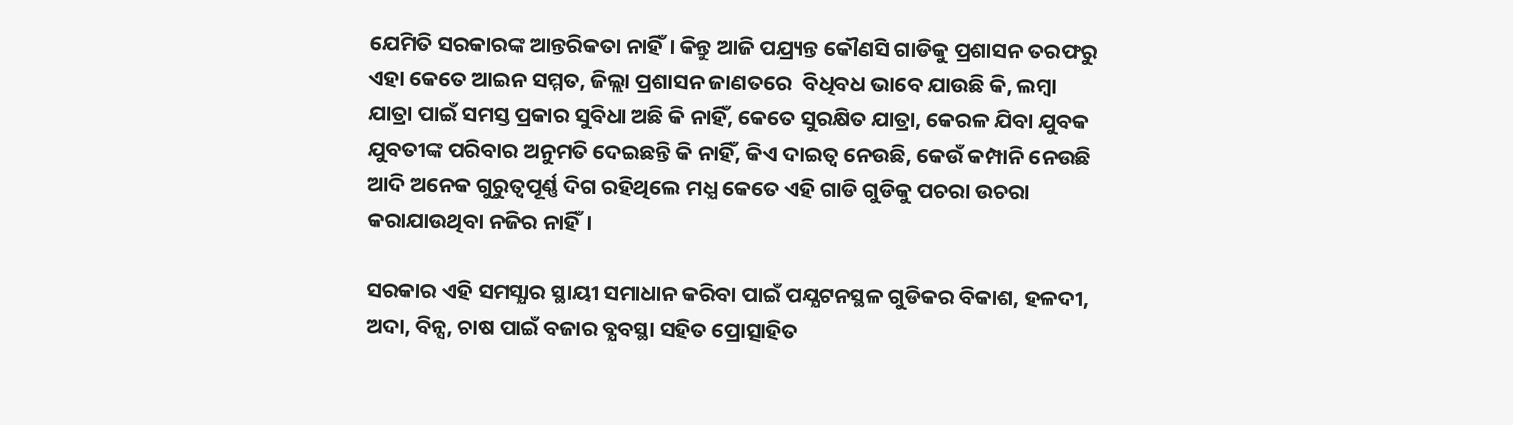ଯେମିତି ସରକାରଙ୍କ ଆନ୍ତରିକତା ନାହିଁ। କିନ୍ତୁ ଆଜି ପଯ୍ର୍ୟନ୍ତ କୌଣସି ଗାଡିକୁ ପ୍ରଶାସନ ତରଫରୁ ଏହା କେତେ ଆଇନ ସମ୍ମତ, ଜିଲ୍ଲା ପ୍ରଶାସନ ଜାଣତରେ  ବିଧିବଧ ଭାବେ ଯାଉଛି କି, ଲମ୍ବା ଯାତ୍ରା ପାଇଁ ସମସ୍ତ ପ୍ରକାର ସୁବିଧା ଅଛି କି ନାହିଁ, କେତେ ସୁରକ୍ଷିତ ଯାତ୍ରା, କେରଳ ଯିବା ଯୁବକ ଯୁବତୀଙ୍କ ପରିବାର ଅନୁମତି ଦେଇଛନ୍ତି କି ନାହିଁ, କିଏ ଦାଇତ୍ୱ ନେଉଛି, କେଉଁ କମ୍ପାନି ନେଉଛି ଆଦି ଅନେକ ଗୁରୁତ୍ବପୂର୍ଣ୍ଣ ଦିଗ ରହିଥିଲେ ମଧ୍ଯ କେତେ ଏହି ଗାଡି ଗୁଡିକୁ ପଚରା ଉଚରା କରାଯାଉଥିବା ନଜିର ନାହିଁ।

ସରକାର ଏହି ସମସ୍ଯାର ସ୍ଥାୟୀ ସମାଧାନ କରିବା ପାଇଁ ପଯ୍ଯଟନସ୍ଥଳ ଗୁଡିକର ବିକାଶ, ହଳଦୀ, ଅଦା, ବିନ୍ସ, ଚାଷ ପାଇଁ ବଜାର ବ୍ଯବସ୍ଥା ସହିତ ପ୍ରୋତ୍ସାହିତ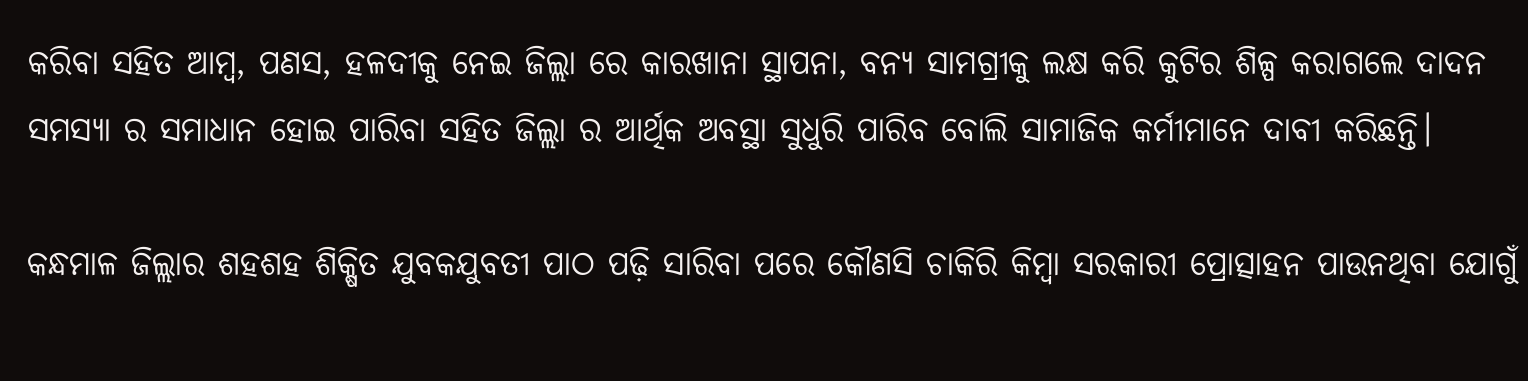କରିବା ସହିତ ଆମ୍ବ, ପଣସ, ହଳଦୀକୁ ନେଇ ଜିଲ୍ଲା ରେ କାରଖାନା ସ୍ଥାପନା, ବନ୍ୟ ସାମଗ୍ରୀକୁ ଲକ୍ଷ କରି କୁଟିର ଶିଳ୍ପ କରାଗଲେ ଦାଦନ ସମସ୍ଯା ର ସମାଧାନ ହୋଇ ପାରିବା ସହିତ ଜିଲ୍ଲା ର ଆର୍ଥିକ ଅବସ୍ଥା ସୁଧୁରି ପାରିବ ବୋଲି ସାମାଜିକ କର୍ମୀମାନେ ଦାବୀ କରିଛନ୍ତି।

କନ୍ଧମାଳ ଜିଲ୍ଲାର ଶହଶହ ଶିକ୍ଷିତ ଯୁବକଯୁବତୀ ପାଠ ପଢ଼ି ସାରିବା ପରେ କୌଣସି ଚାକିରି କିମ୍ବା ସରକାରୀ ପ୍ରୋତ୍ସାହନ ପାଉନଥିବା ଯୋଗୁଁ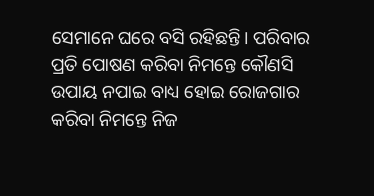ସେମାନେ ଘରେ ବସି ରହିଛନ୍ତି। ପରିବାର ପ୍ରତି ପୋଷଣ କରିବା ନିମନ୍ତେ କୌଣସି ଉପାୟ ନପାଇ ବାଧ୍ୟ ହୋଇ ରୋଜଗାର କରିବା ନିମନ୍ତେ ନିଜ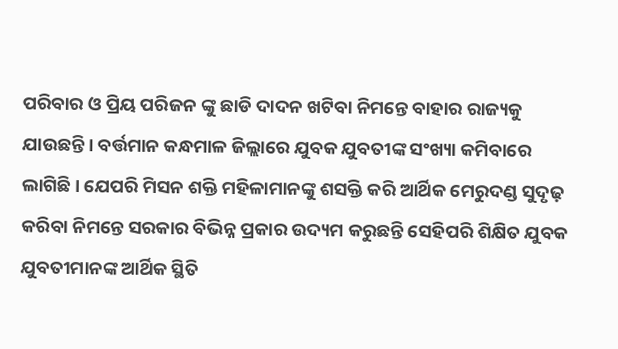ପରିବାର ଓ ପ୍ରିୟ ପରିଜନ ଙ୍କୁ ଛାଡି ଦାଦନ ଖଟିବା ନିମନ୍ତେ ବାହାର ରାଜ୍ୟକୁ ଯାଉଛନ୍ତି । ବର୍ତ୍ତମାନ କନ୍ଧମାଳ ଜିଲ୍ଲାରେ ଯୁବକ ଯୁବତୀଙ୍କ ସଂଖ୍ୟା କମିବାରେ ଲାଗିଛି। ଯେପରି ମିସନ ଶକ୍ତି ମହିଳାମାନଙ୍କୁ ଶସକ୍ତି କରି ଆର୍ଥିକ ମେରୁଦଣ୍ଡ ସୁଦୃଢ଼ କରିବା ନିମନ୍ତେ ସରକାର ବିଭିନ୍ନ ପ୍ରକାର ଉଦ୍ୟମ କରୁଛନ୍ତି ସେହିପରି ଶିକ୍ଷିତ ଯୁବକ ଯୁବତୀମାନଙ୍କ ଆର୍ଥିକ ସ୍ଥିତି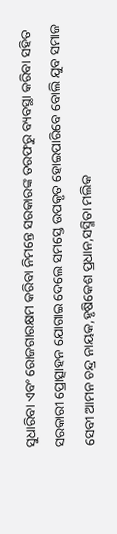ସୁଧାରିବା ଏବଂ ରୋଜଗାରକ୍ଷମ କରିବା ନିମନ୍ତେ ସରକାରଙ୍କ ତରଫରୁ ବ୍ୟବସ୍ଥା କରିବା ସହିତ ସରକାରୀ ପ୍ରୋତ୍ସାହନ ଯୋଗାଇ ଦେଲେ ସମସ୍ତେ ଉପକୃତ ହୋଇପାରିବେ ବୋଲି ଯୁବ ସମାଜ ସେବୀ ଆମନ ଚନ୍ଦ୍ର ନାୟକ,ହୃଷିକେଶ ପ୍ରଧାନ,ସସ୍ମିତା ମଲିକ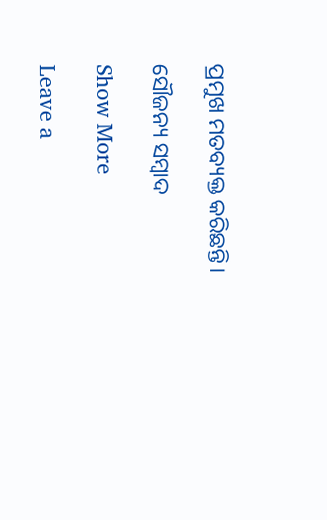ପ୍ରମୁଖ ମତବ୍ୟକ୍ତ କରିଛନ୍ତି।

ସୌଜନ୍ୟ ସମ୍ବାଦ

Show More

Leave a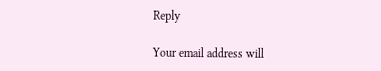Reply

Your email address will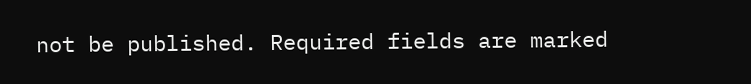not be published. Required fields are marked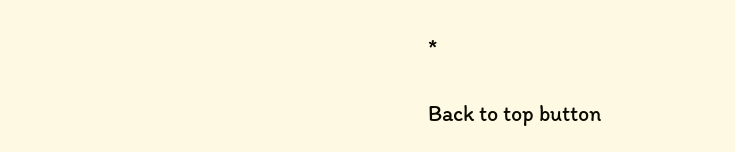*

Back to top button